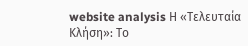website analysis Η «Τελευταία Κλήση»: Το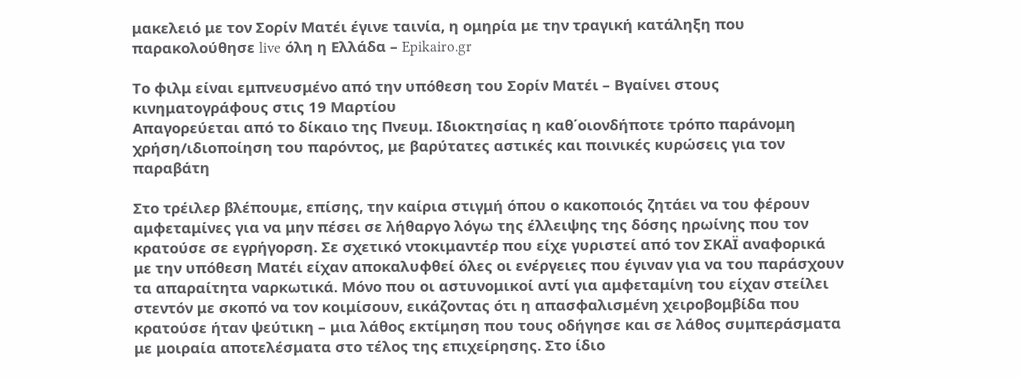μακελειό με τον Σορίν Ματέι έγινε ταινία, η ομηρία με την τραγική κατάληξη που παρακολούθησε live όλη η Ελλάδα – Epikairo.gr

Το φιλμ είναι εμπνευσμένο από την υπόθεση του Σορίν Ματέι – Βγαίνει στους κινηματογράφους στις 19 Μαρτίου
Απαγορεύεται από το δίκαιο της Πνευμ. Ιδιοκτησίας η καθ΄οιονδήποτε τρόπο παράνομη χρήση/ιδιοποίηση του παρόντος, με βαρύτατες αστικές και ποινικές κυρώσεις για τον παραβάτη

Στο τρέιλερ βλέπουμε, επίσης, την καίρια στιγμή όπου ο κακοποιός ζητάει να του φέρουν αμφεταμίνες για να μην πέσει σε λήθαργο λόγω της έλλειψης της δόσης ηρωίνης που τον κρατούσε σε εγρήγορση. Σε σχετικό ντοκιμαντέρ που είχε γυριστεί από τον ΣΚΑΪ αναφορικά με την υπόθεση Ματέι είχαν αποκαλυφθεί όλες οι ενέργειες που έγιναν για να του παράσχουν τα απαραίτητα ναρκωτικά. Μόνο που οι αστυνομικοί αντί για αμφεταμίνη του είχαν στείλει στεντόν με σκοπό να τον κοιμίσουν, εικάζοντας ότι η απασφαλισμένη χειροβομβίδα που κρατούσε ήταν ψεύτικη – μια λάθος εκτίμηση που τους οδήγησε και σε λάθος συμπεράσματα με μοιραία αποτελέσματα στο τέλος της επιχείρησης. Στο ίδιο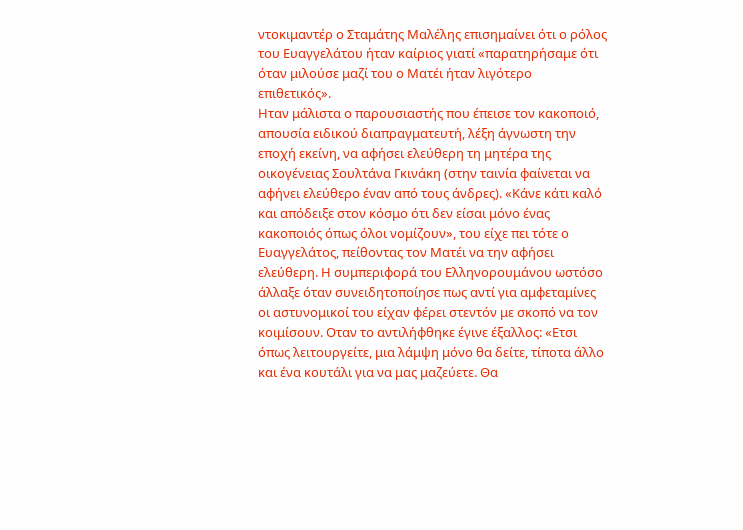ντοκιμαντέρ ο Σταμάτης Μαλέλης επισημαίνει ότι ο ρόλος του Ευαγγελάτου ήταν καίριος γιατί «παρατηρήσαμε ότι όταν μιλούσε μαζί του ο Ματέι ήταν λιγότερο επιθετικός».
Ηταν μάλιστα ο παρουσιαστής που έπεισε τον κακοποιό, απουσία ειδικού διαπραγματευτή, λέξη άγνωστη την εποχή εκείνη, να αφήσει ελεύθερη τη μητέρα της οικογένειας Σουλτάνα Γκινάκη (στην ταινία φαίνεται να αφήνει ελεύθερο έναν από τους άνδρες). «Κάνε κάτι καλό και απόδειξε στον κόσμο ότι δεν είσαι μόνο ένας κακοποιός όπως όλοι νομίζουν», του είχε πει τότε ο Ευαγγελάτος, πείθοντας τον Ματέι να την αφήσει ελεύθερη. Η συμπεριφορά του Ελληνορουμάνου ωστόσο άλλαξε όταν συνειδητοποίησε πως αντί για αμφεταμίνες οι αστυνομικοί του είχαν φέρει στεντόν με σκοπό να τον κοιμίσουν. Οταν το αντιλήφθηκε έγινε έξαλλος: «Ετσι όπως λειτουργείτε, μια λάμψη μόνο θα δείτε, τίποτα άλλο και ένα κουτάλι για να μας μαζεύετε. Θα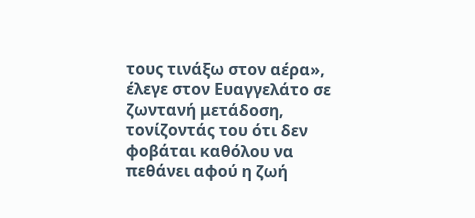τους τινάξω στον αέρα», έλεγε στον Ευαγγελάτο σε ζωντανή μετάδοση, τονίζοντάς του ότι δεν φοβάται καθόλου να πεθάνει αφού η ζωή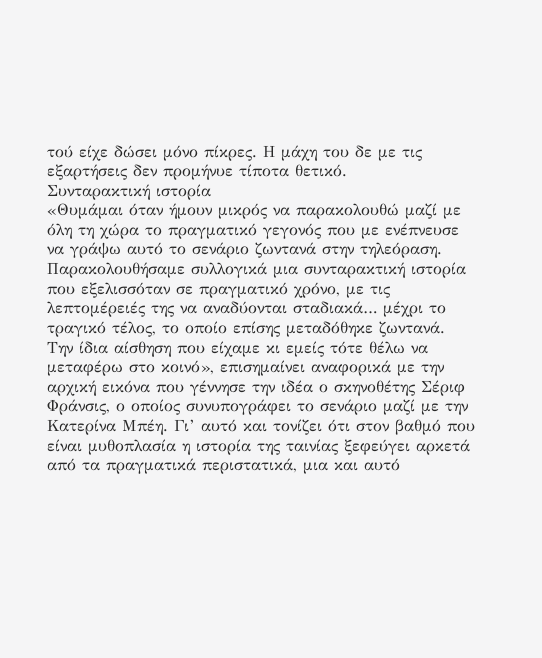τού είχε δώσει μόνο πίκρες. Η μάχη του δε με τις εξαρτήσεις δεν προμήνυε τίποτα θετικό.
Συνταρακτική ιστορία
«Θυμάμαι όταν ήμουν μικρός να παρακολουθώ μαζί με όλη τη χώρα το πραγματικό γεγονός που με ενέπνευσε να γράψω αυτό το σενάριο ζωντανά στην τηλεόραση. Παρακολουθήσαμε συλλογικά μια συνταρακτική ιστορία που εξελισσόταν σε πραγματικό χρόνο, με τις λεπτομέρειές της να αναδύονται σταδιακά… μέχρι το τραγικό τέλος, το οποίο επίσης μεταδόθηκε ζωντανά. Την ίδια αίσθηση που είχαμε κι εμείς τότε θέλω να μεταφέρω στο κοινό», επισημαίνει αναφορικά με την αρχική εικόνα που γέννησε την ιδέα ο σκηνοθέτης Σέριφ Φράνσις, ο οποίος συνυπογράφει το σενάριο μαζί με την Κατερίνα Μπέη. Γι’ αυτό και τονίζει ότι στον βαθμό που είναι μυθοπλασία η ιστορία της ταινίας ξεφεύγει αρκετά από τα πραγματικά περιστατικά, μια και αυτό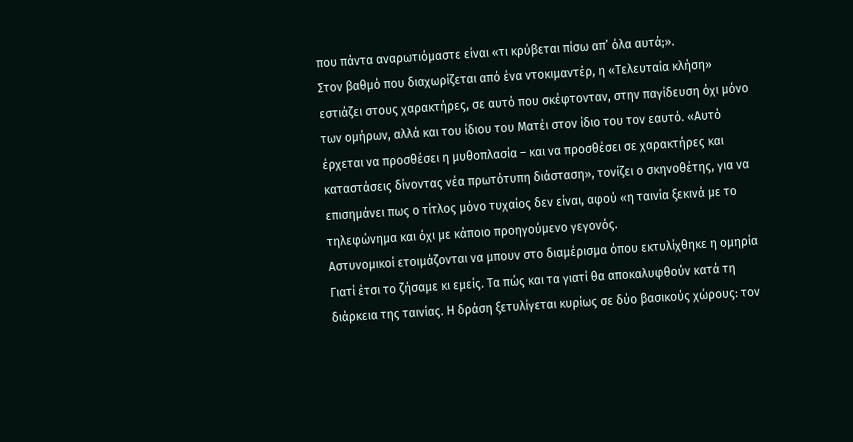που πάντα αναρωτιόμαστε είναι «τι κρύβεται πίσω απ’ όλα αυτά;».
Στον βαθμό που διαχωρίζεται από ένα ντοκιμαντέρ, η «Τελευταία κλήση» εστιάζει στους χαρακτήρες, σε αυτό που σκέφτονταν, στην παγίδευση όχι μόνο των ομήρων, αλλά και του ίδιου του Ματέι στον ίδιο του τον εαυτό. «Αυτό έρχεται να προσθέσει η μυθοπλασία – και να προσθέσει σε χαρακτήρες και καταστάσεις δίνοντας νέα πρωτότυπη διάσταση», τονίζει ο σκηνοθέτης, για να επισημάνει πως ο τίτλος μόνο τυχαίος δεν είναι, αφού «η ταινία ξεκινά με το τηλεφώνημα και όχι με κάποιο προηγούμενο γεγονός.
Αστυνομικοί ετοιμάζονται να μπουν στο διαμέρισμα όπου εκτυλίχθηκε η ομηρία
Γιατί έτσι το ζήσαμε κι εμείς. Τα πώς και τα γιατί θα αποκαλυφθούν κατά τη διάρκεια της ταινίας. Η δράση ξετυλίγεται κυρίως σε δύο βασικούς χώρους: τον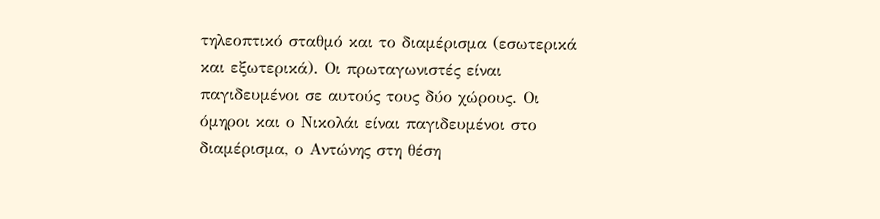τηλεοπτικό σταθμό και το διαμέρισμα (εσωτερικά και εξωτερικά). Οι πρωταγωνιστές είναι παγιδευμένοι σε αυτούς τους δύο χώρους. Οι όμηροι και ο Νικολάι είναι παγιδευμένοι στο διαμέρισμα, ο Αντώνης στη θέση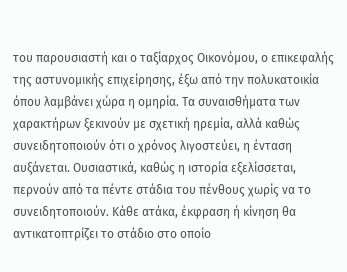του παρουσιαστή και ο ταξίαρχος Οικονόμου, ο επικεφαλής της αστυνομικής επιχείρησης, έξω από την πολυκατοικία όπου λαμβάνει χώρα η ομηρία. Τα συναισθήματα των χαρακτήρων ξεκινούν με σχετική ηρεμία, αλλά καθώς συνειδητοποιούν ότι ο χρόνος λιγοστεύει, η ένταση αυξάνεται. Ουσιαστικά, καθώς η ιστορία εξελίσσεται, περνούν από τα πέντε στάδια του πένθους χωρίς να το συνειδητοποιούν. Κάθε ατάκα, έκφραση ή κίνηση θα αντικατοπτρίζει το στάδιο στο οποίο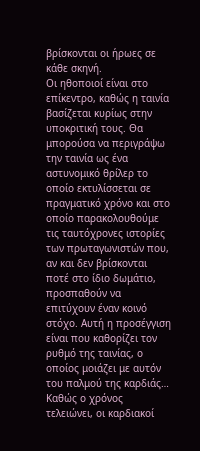βρίσκονται οι ήρωες σε κάθε σκηνή.
Οι ηθοποιοί είναι στο επίκεντρο, καθώς η ταινία βασίζεται κυρίως στην υποκριτική τους. Θα μπορούσα να περιγράψω την ταινία ως ένα αστυνομικό θρίλερ το οποίο εκτυλίσσεται σε πραγματικό χρόνο και στο οποίο παρακολουθούμε τις ταυτόχρονες ιστορίες των πρωταγωνιστών που, αν και δεν βρίσκονται ποτέ στο ίδιο δωμάτιο, προσπαθούν να επιτύχουν έναν κοινό στόχο. Αυτή η προσέγγιση είναι που καθορίζει τον ρυθμό της ταινίας, ο οποίος μοιάζει με αυτόν του παλμού της καρδιάς… Καθώς ο χρόνος τελειώνει, οι καρδιακοί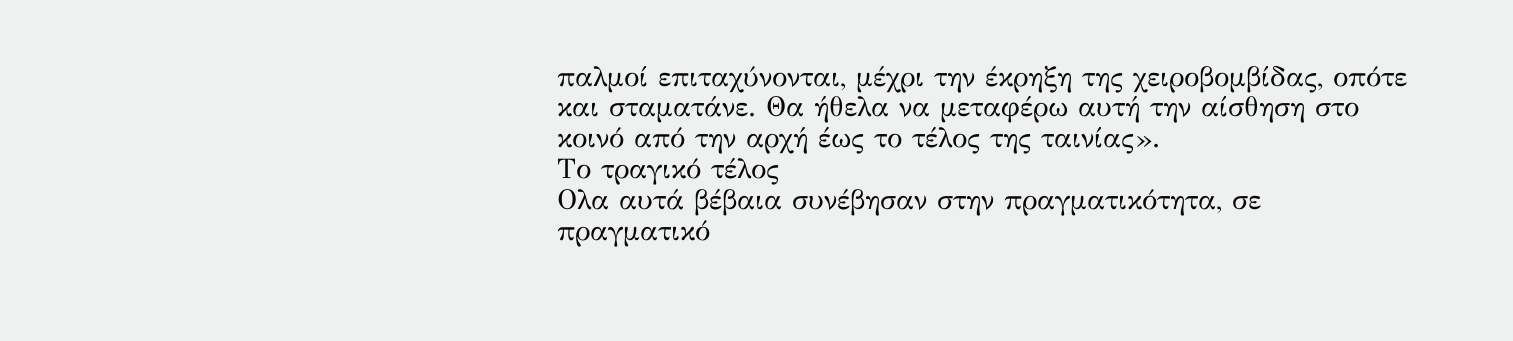παλμοί επιταχύνονται, μέχρι την έκρηξη της χειροβομβίδας, οπότε και σταματάνε. Θα ήθελα να μεταφέρω αυτή την αίσθηση στο κοινό από την αρχή έως το τέλος της ταινίας».
Το τραγικό τέλος
Ολα αυτά βέβαια συνέβησαν στην πραγματικότητα, σε πραγματικό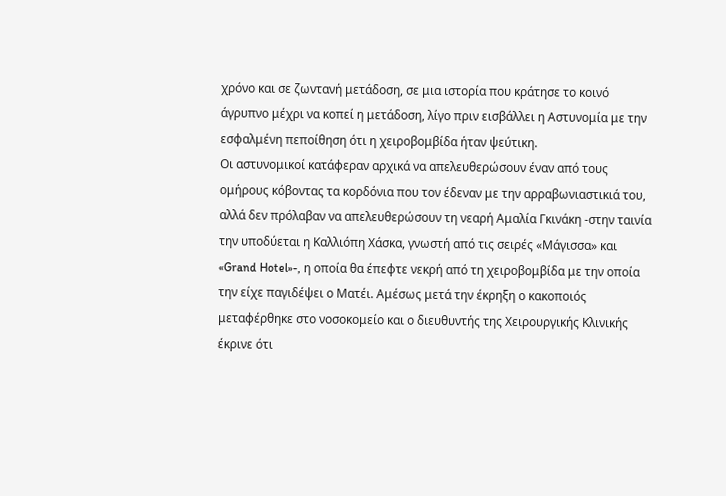χρόνο και σε ζωντανή μετάδοση, σε μια ιστορία που κράτησε το κοινό άγρυπνο μέχρι να κοπεί η μετάδοση, λίγο πριν εισβάλλει η Αστυνομία με την εσφαλμένη πεποίθηση ότι η χειροβομβίδα ήταν ψεύτικη.
Οι αστυνομικοί κατάφεραν αρχικά να απελευθερώσουν έναν από τους ομήρους κόβοντας τα κορδόνια που τον έδεναν με την αρραβωνιαστικιά του, αλλά δεν πρόλαβαν να απελευθερώσουν τη νεαρή Αμαλία Γκινάκη -στην ταινία την υποδύεται η Καλλιόπη Χάσκα, γνωστή από τις σειρές «Μάγισσα» και «Grand Hotel»-, η οποία θα έπεφτε νεκρή από τη χειροβομβίδα με την οποία την είχε παγιδέψει ο Ματέι. Αμέσως μετά την έκρηξη ο κακοποιός μεταφέρθηκε στο νοσοκομείο και ο διευθυντής της Χειρουργικής Κλινικής έκρινε ότι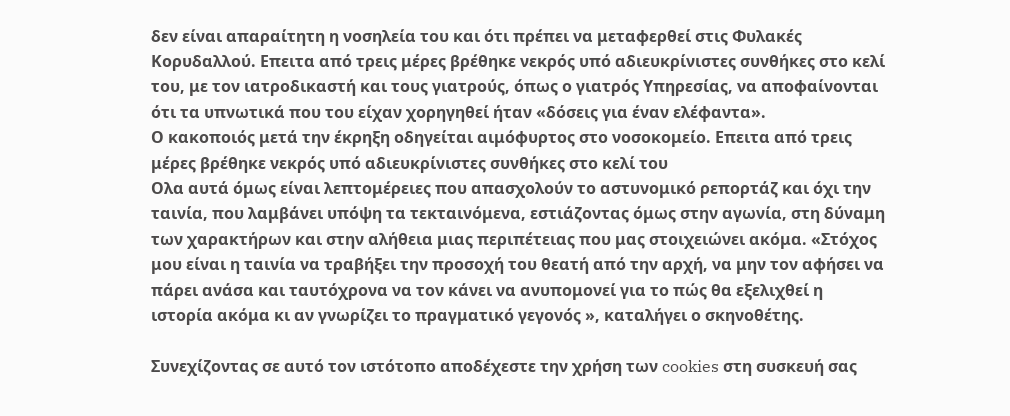δεν είναι απαραίτητη η νοσηλεία του και ότι πρέπει να μεταφερθεί στις Φυλακές Κορυδαλλού. Επειτα από τρεις μέρες βρέθηκε νεκρός υπό αδιευκρίνιστες συνθήκες στο κελί του, με τον ιατροδικαστή και τους γιατρούς, όπως ο γιατρός Υπηρεσίας, να αποφαίνονται ότι τα υπνωτικά που του είχαν χορηγηθεί ήταν «δόσεις για έναν ελέφαντα».
Ο κακοποιός μετά την έκρηξη οδηγείται αιμόφυρτος στο νοσοκομείο. Επειτα από τρεις μέρες βρέθηκε νεκρός υπό αδιευκρίνιστες συνθήκες στο κελί του
Ολα αυτά όμως είναι λεπτομέρειες που απασχολούν το αστυνομικό ρεπορτάζ και όχι την ταινία, που λαμβάνει υπόψη τα τεκταινόμενα, εστιάζοντας όμως στην αγωνία, στη δύναμη των χαρακτήρων και στην αλήθεια μιας περιπέτειας που μας στοιχειώνει ακόμα. «Στόχος μου είναι η ταινία να τραβήξει την προσοχή του θεατή από την αρχή, να μην τον αφήσει να πάρει ανάσα και ταυτόχρονα να τον κάνει να ανυπομονεί για το πώς θα εξελιχθεί η ιστορία ακόμα κι αν γνωρίζει το πραγματικό γεγονός », καταλήγει ο σκηνοθέτης.

Συνεχίζοντας σε αυτό τον ιστότοπο αποδέχεστε την χρήση των cookies στη συσκευή σας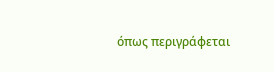όπως περιγράφεται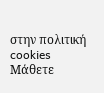στην πολιτική cookies
Μάθετε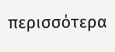περισσότερα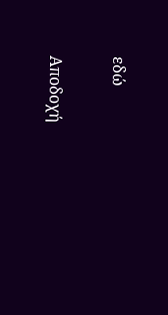εδώ

Αποδοχή